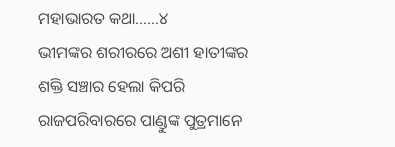ମହାଭାରତ କଥା……୪
ଭୀମଙ୍କର ଶରୀରରେ ଅଶୀ ହାତୀଙ୍କର ଶକ୍ତି ସଞ୍ଚାର ହେଲା କିପରି
ରାଜପରିବାରରେ ପାଣ୍ଡୁଙ୍କ ପୁତ୍ରମାନେ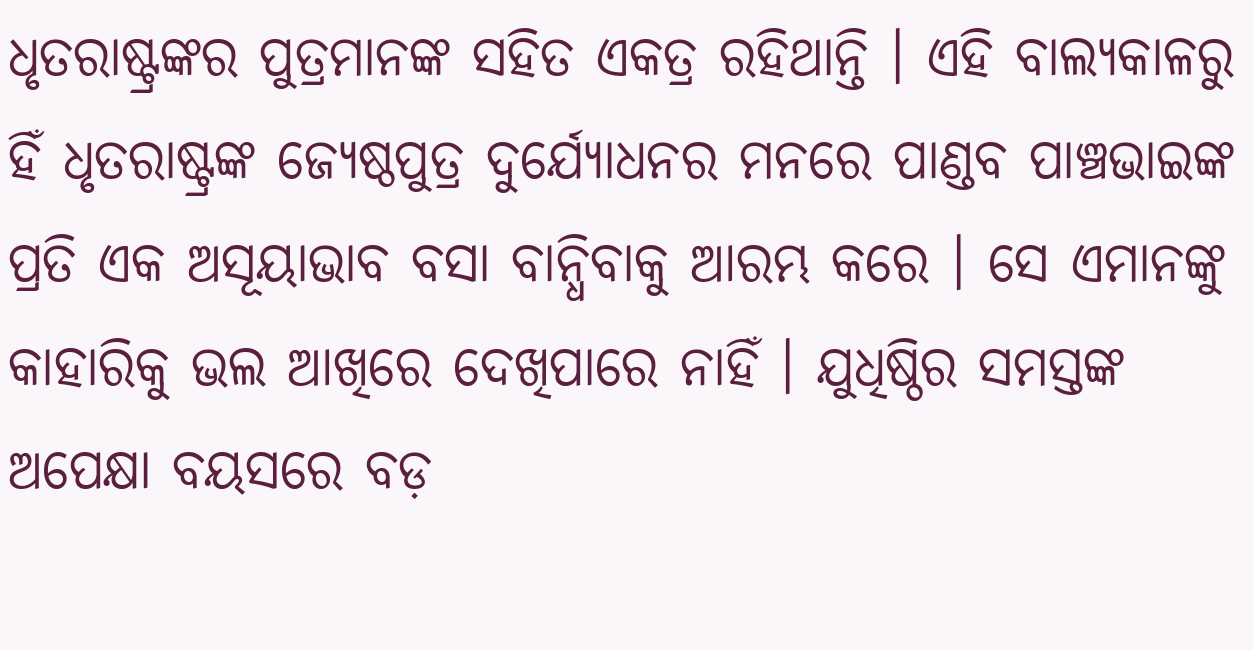ଧୃତରାଷ୍ଟ୍ରଙ୍କର ପୁତ୍ରମାନଙ୍କ ସହିତ ଏକତ୍ର ରହିଥାନ୍ତି । ଏହି ବାଲ୍ଯକାଳରୁ ହିଁ ଧୃତରାଷ୍ଟ୍ରଙ୍କ ଜ୍ଯେଷ୍ଠପୁତ୍ର ଦୁର୍ଯ୍ୟୋଧନର ମନରେ ପାଣ୍ଡବ ପାଞ୍ଚଭାଇଙ୍କ ପ୍ରତି ଏକ ଅସୂୟାଭାବ ବସା ବାନ୍ଧିବାକୁ ଆରମ୍ଭ କରେ । ସେ ଏମାନଙ୍କୁ କାହାରିକୁ ଭଲ ଆଖିରେ ଦେଖିପାରେ ନାହିଁ । ଯୁଧିଷ୍ଠିର ସମସ୍ତଙ୍କ ଅପେକ୍ଷା ବୟସରେ ବଡ଼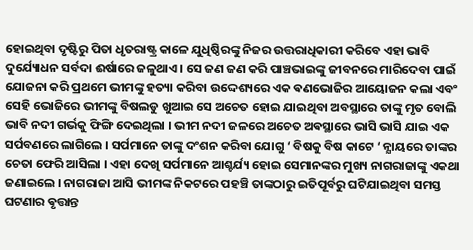ହୋଇଥିବା ଦୃଷ୍ଟିରୁ ପିତା ଧୃତରାଷ୍ଟ୍ର କାଳେ ଯୁଧିଷ୍ଠିରଙ୍କୁ ନିଜର ଉତ୍ତରାଧିକାରୀ କରିବେ ଏହା ଭାବି ଦୁର୍ଯ୍ୟୋଧନ ସର୍ବଦା ଈର୍ଷାରେ ଜଳୁଥାଏ । ସେ ଜଣ ଜଣ କରି ପାଞ୍ଚଭାଇଙ୍କୁ ଜୀବନରେ ମାରିଦେବା ପାଇଁ ଯୋଜନା କରି ପ୍ରଥମେ ଭୀମଙ୍କୁ ହତ୍ୟା କରିବା ଉଦ୍ଦେଶ୍ୟରେ ଏକ ଵଣଭୋଜିର ଆୟୋଜନ କଲା ଏବଂ ସେହି ଭୋଜିରେ ଭୀମଙ୍କୁ ବିଷଲଡୁ ଖୁଆଇ ସେ ଅଚେତ ହୋଇ ଯାଇଥିବା ଅବସ୍ଥାରେ ତାଙ୍କୁ ମୃତ ବୋଲି ଭାବି ନଦୀ ଗର୍ଭକୁ ଫିଙ୍ଗି ଦେଇଥିଲା । ଭୀମ ନଦୀ ଜଳରେ ଅଚେତ ଅଵସ୍ଥାରେ ଭାସି ଭାସି ଯାଇ ଏକ ସର୍ପବଣରେ ଲାଗିଲେ । ସର୍ପମାନେ ତାଙ୍କୁ ଦଂଶନ କରିବା ଯୋଗୁ ‘ ବିଷକୁ ବିଷ କାଟେ ‘ ନ୍ଯାୟରେ ତାଙ୍କର ଚେତା ଫେରି ଆସିଲା । ଏହା ଦେଖି ସର୍ପମାନେ ଆଶ୍ଚର୍ଯ୍ୟ ହୋଇ ସେମାନଙ୍କର ମୁଖ୍ୟ ନାଗରାଜାଙ୍କୁ ଏକଥା ଜଣାଇଲେ । ନାଗରାଜା ଆସି ଭୀମଙ୍କ ନିକଟରେ ପହଞ୍ଚି ତାଙ୍କଠାରୁ ଇତିପୂର୍ବରୁ ଘଟିଯାଇଥିବା ସମସ୍ତ ଘଟଣାର ଵୃତ୍ତାନ୍ତ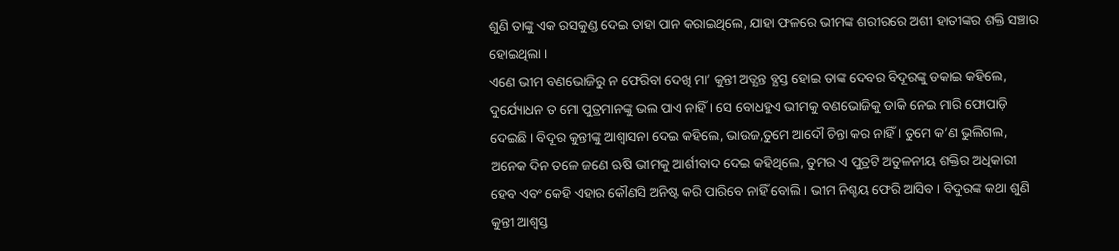ଶୁଣି ତାଙ୍କୁ ଏକ ରସକୁଣ୍ଡ ଦେଇ ତାହା ପାନ କରାଇଥିଲେ, ଯାହା ଫଳରେ ଭୀମଙ୍କ ଶରୀରରେ ଅଶୀ ହାତୀଙ୍କର ଶକ୍ତି ସଞ୍ଚାର ହୋଇଥିଲା ।
ଏଣେ ଭୀମ ବଣଭୋଜିରୁ ନ ଫେରିବା ଦେଖି ମା’ କୁନ୍ତୀ ଅତ୍ଯନ୍ତ ବ୍ଯସ୍ତ ହୋଇ ତାଙ୍କ ଦେବର ବିଦୂରଙ୍କୁ ଡକାଇ କହିଲେ, ଦୁର୍ଯ୍ୟୋଧନ ତ ମୋ ପୁତ୍ରମାନଙ୍କୁ ଭଲ ପାଏ ନାହିଁ । ସେ ବୋଧହୁଏ ଭୀମକୁ ବଣଭୋଜିକୁ ଡାକି ନେଇ ମାରି ଫୋପାଡ଼ି ଦେଇଛି । ବିଦୂର କୁନ୍ତୀଙ୍କୁ ଆଶ୍ଵାସନା ଦେଇ କହିଲେ, ଭାଉଜ,ତୁମେ ଆଦୌ ଚିନ୍ତା କର ନାହିଁ । ତୁମେ କ’ଣ ଭୁଲିଗଲ, ଅନେକ ଦିନ ତଳେ ଜଣେ ଋଷି ଭୀମକୁ ଆର୍ଶୀବାଦ ଦେଇ କହିଥିଲେ, ତୁମର ଏ ପୁତ୍ରଟି ଅତୁଳନୀୟ ଶକ୍ତିର ଅଧିକାରୀ ହେବ ଏବଂ କେହି ଏହାର କୌଣସି ଅନିଷ୍ଟ କରି ପାରିବେ ନାହିଁ ବୋଲି । ଭୀମ ନିଶ୍ଚୟ ଫେରି ଆସିବ । ବିଦୁରଙ୍କ କଥା ଶୁଣି କୁନ୍ତୀ ଆଶ୍ଵସ୍ତ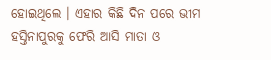ହୋଇଥିଲେ । ଏହାର କିଛି ଦିନ ପରେ ଭୀମ ହସ୍ତିନାପୁରକୁ ଫେରି ଆସି ମାତା ଓ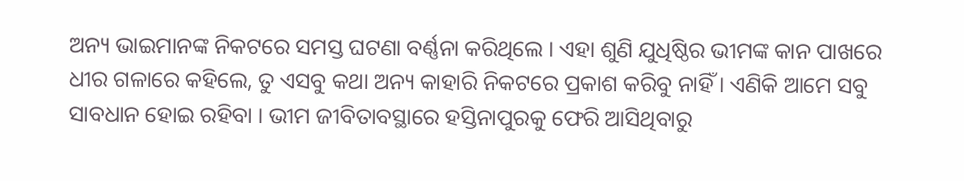ଅନ୍ୟ ଭାଇମାନଙ୍କ ନିକଟରେ ସମସ୍ତ ଘଟଣା ବର୍ଣ୍ଣନା କରିଥିଲେ । ଏହା ଶୁଣି ଯୁଧିଷ୍ଠିର ଭୀମଙ୍କ କାନ ପାଖରେ ଧୀର ଗଳାରେ କହିଲେ, ତୁ ଏସବୁ କଥା ଅନ୍ୟ କାହାରି ନିକଟରେ ପ୍ରକାଶ କରିବୁ ନାହିଁ । ଏଣିକି ଆମେ ସବୁ ସାବଧାନ ହୋଇ ରହିବା । ଭୀମ ଜୀବିତାବସ୍ଥାରେ ହସ୍ତିନାପୁରକୁ ଫେରି ଆସିଥିବାରୁ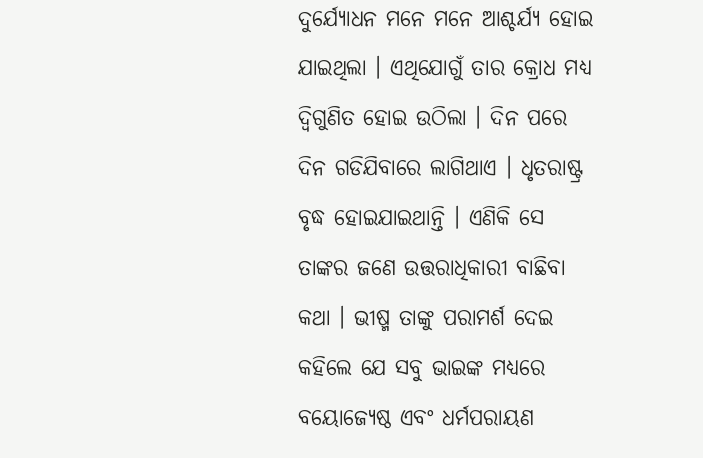ଦୁର୍ଯ୍ୟୋଧନ ମନେ ମନେ ଆଶ୍ଚର୍ଯ୍ୟ ହୋଇ ଯାଇଥିଲା । ଏଥିଯୋଗୁଁ ତାର କ୍ରୋଧ ମଧ୍ୟ ଦ୍ବିଗୁଣିତ ହୋଇ ଉଠିଲା । ଦିନ ପରେ ଦିନ ଗଡିଯିବାରେ ଲାଗିଥାଏ । ଧୃତରାଷ୍ଟ୍ର ବୃଦ୍ଧ ହୋଇଯାଇଥାନ୍ତି । ଏଣିକି ସେ ତାଙ୍କର ଜଣେ ଉତ୍ତରାଧିକାରୀ ବାଛିବା କଥା । ଭୀଷ୍ମ ତାଙ୍କୁ ପରାମର୍ଶ ଦେଇ କହିଲେ ଯେ ସବୁ ଭାଇଙ୍କ ମଧ୍ୟରେ ବୟୋଜ୍ୟେଷ୍ଠ ଏବଂ ଧର୍ମପରାୟଣ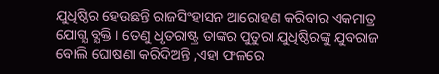ଯୁଧିଷ୍ଠିର ହେଉଛନ୍ତି ରାଜସିଂହାସନ ଆରୋହଣ କରିବାର ଏକମାତ୍ର ଯୋଗ୍ଯ ବ୍ଯକ୍ତି । ତେଣୁ ଧୃତରାଷ୍ଟ୍ର ତାଙ୍କର ପୁତୁରା ଯୁଧିଷ୍ଠିରଙ୍କୁ ଯୁବରାଜ ବୋଲି ଘୋଷଣା କରିଦିଅନ୍ତି ,ଏହା ଫଳରେ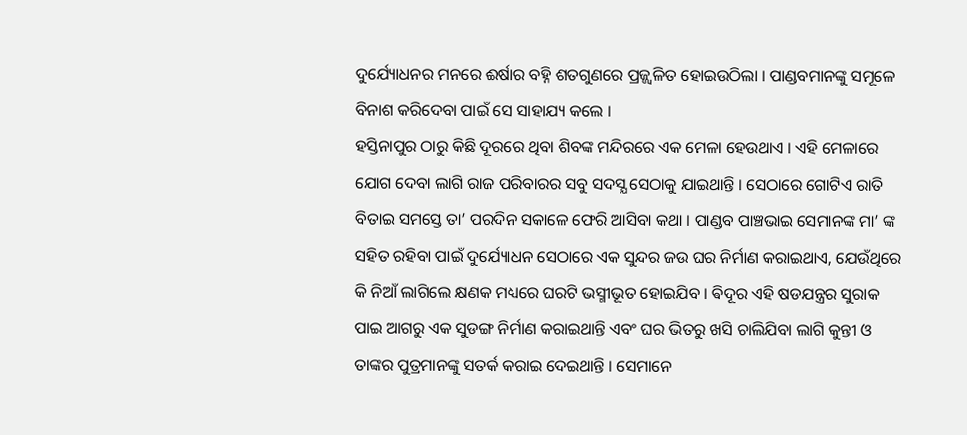ଦୁର୍ଯ୍ୟୋଧନର ମନରେ ଈର୍ଷାର ବହ୍ନି ଶତଗୁଣରେ ପ୍ରଜ୍ଜ୍ବଳିତ ହୋଇଉଠିଲା । ପାଣ୍ଡବମାନଙ୍କୁ ସମୂଳେ ବିନାଶ କରିଦେବା ପାଇଁ ସେ ସାହାଯ୍ୟ କଲେ ।
ହସ୍ତିନାପୁର ଠାରୁ କିଛି ଦୂରରେ ଥିବା ଶିବଙ୍କ ମନ୍ଦିରରେ ଏକ ମେଳା ହେଉଥାଏ । ଏହି ମେଳାରେ ଯୋଗ ଦେବା ଲାଗି ରାଜ ପରିବାରର ସବୁ ସଦସ୍ଯ ସେଠାକୁ ଯାଇଥାନ୍ତି । ସେଠାରେ ଗୋଟିଏ ରାତି ବିତାଇ ସମସ୍ତେ ତା’ ପରଦିନ ସକାଳେ ଫେରି ଆସିବା କଥା । ପାଣ୍ଡବ ପାଞ୍ଚଭାଇ ସେମାନଙ୍କ ମା’ ଙ୍କ ସହିତ ରହିବା ପାଇଁ ଦୁର୍ଯ୍ୟୋଧନ ସେଠାରେ ଏକ ସୁନ୍ଦର ଜଉ ଘର ନିର୍ମାଣ କରାଇଥାଏ, ଯେଉଁଥିରେ କି ନିଆଁ ଲାଗିଲେ କ୍ଷଣକ ମଧ୍ୟରେ ଘରଟି ଭସ୍ମୀଭୂତ ହୋଇଯିବ । ଵିଦୂର ଏହି ଷଡଯନ୍ତ୍ରର ସୁରାକ ପାଇ ଆଗରୁ ଏକ ସୁଡଙ୍ଗ ନିର୍ମାଣ କରାଇଥାନ୍ତି ଏବଂ ଘର ଭିତରୁ ଖସି ଚାଲିଯିବା ଲାଗି କୁନ୍ତୀ ଓ ତାଙ୍କର ପୁତ୍ରମାନଙ୍କୁ ସତର୍କ କରାଇ ଦେଇଥାନ୍ତି । ସେମାନେ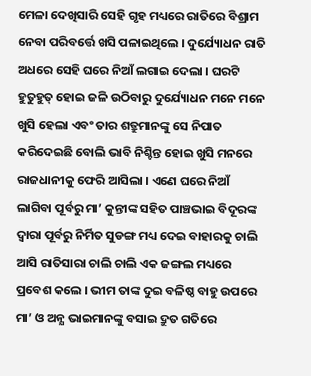ମେଳା ଦେଖିସାରି ସେହି ଗୃହ ମଧ୍ୟରେ ରାତିରେ ବିଶ୍ରାମ ନେବା ପରିବର୍ତ୍ତେ ଖସି ପଳାଇଥିଲେ । ଦୁର୍ଯ୍ୟୋଧନ ରାତି ଅଧରେ ସେହି ଘରେ ନିଆଁ ଲଗାଇ ଦେଲା । ଘରଟି ହୁତୁହୁତ୍ ହୋଇ ଜଳି ଉଠିବାରୁ ଦୁର୍ଯ୍ୟୋଧନ ମନେ ମନେ ଖୁସି ହେଲା ଏବଂ ତାର ଶତ୍ରୁମାନଙ୍କୁ ସେ ନିପାତ କରିଦେଇଛି ବୋଲି ଭାବି ନିଶ୍ଚିନ୍ତ ହୋଇ ଖୁସି ମନରେ ରାଜଧାନୀକୁ ଫେରି ଆସିଲା । ଏଣେ ଘରେ ନିଆଁ ଲାଗିବା ପୂର୍ବରୁ ମା’ କୁନ୍ତୀଙ୍କ ସହିତ ପାଞ୍ଚଭାଇ ବିଦୂରଙ୍କ ଦ୍ବାରା ପୂର୍ବରୁ ନିର୍ମିତ ସୁଡଙ୍ଗ ମଧ୍ୟ ଦେଇ ବାହାରକୁ ଚାଲି ଆସି ରାତିସାରା ଚାଲି ଚାଲି ଏକ ଜଙ୍ଗଲ ମଧ୍ୟରେ ପ୍ରବେଶ କଲେ । ଭୀମ ତାଙ୍କ ଦୁଇ ବଳିଷ୍ଠ ବାହୁ ଉପରେ ମା’ ଓ ଅନ୍ଯ ଭାଇମାନଙ୍କୁ ବସାଇ ଦ୍ରୁତ ଗତିରେ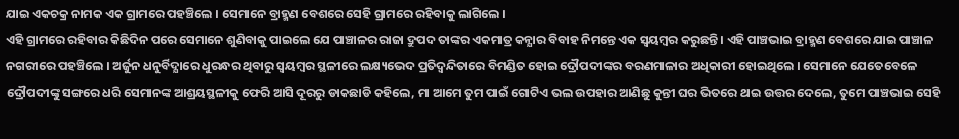ଯାଇ ଏକଚକ୍ର ନାମକ ଏକ ଗ୍ରାମରେ ପହଞ୍ଚିଲେ । ସେମାନେ ବ୍ରାହ୍ମଣ ବେଶରେ ସେହି ଗ୍ରାମରେ ରହିବାକୁ ଲାଗିଲେ ।
ଏହି ଗ୍ରାମରେ ରହିବାର କିଛିଦିନ ପରେ ସେମାନେ ଶୁଣିବାକୁ ପାଇଲେ ଯେ ପାଞ୍ଚାଳର ରାଜା ଦ୍ରୁପଦ ତାଙ୍କର ଏକମାତ୍ର କନ୍ଯାର ବିବାହ ନିମନ୍ତେ ଏକ ସ୍ବୟମ୍ବର କରୁଛନ୍ତି । ଏହି ପାଞ୍ଚଭାଇ ବ୍ରାହ୍ମଣ ବେଶରେ ଯାଇ ପାଞ୍ଚାଳ ନଗରୀରେ ପହଞ୍ଚିଲେ । ଅର୍ଜୁନ ଧନୁର୍ବିଦ୍ଯାରେ ଧୁରନ୍ଧର ଥିବାରୁ ସ୍ବୟମ୍ବର ସ୍ଥଳୀରେ ଲକ୍ଷ୍ୟଭେଦ ପ୍ରତିଦ୍ବନ୍ଦିତାରେ ବିମଣ୍ଡିତ ହୋଇ ଦ୍ରୌପଦୀଙ୍କର ବରଣମାଳାର ଅଧିକାରୀ ହୋଇଥିଲେ । ସେମାନେ ଯେତେବେଳେ ଦ୍ରୌପଦୀଙ୍କୁ ସଙ୍ଗରେ ଧରି ସେମାନଙ୍କ ଆଶ୍ରୟସ୍ଥଳୀକୁ ଫେରି ଆସି ଦୂରରୁ ଡାକଛାଡି କହିଲେ, ମା ଆମେ ତୁମ ପାଇଁ ଗୋଟିଏ ଭଲ ଉପହାର ଆଣିଛୁ କୁନ୍ତୀ ଘର ଭିତରେ ଥାଇ ଉତ୍ତର ଦେଲେ, ତୁମେ ପାଞ୍ଚଭାଇ ସେହି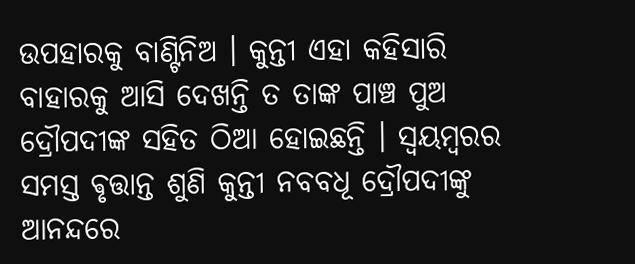ଉପହାରକୁ ବାଣ୍ଟିନିଅ । କୁନ୍ତୀ ଏହା କହିସାରି ବାହାରକୁ ଆସି ଦେଖନ୍ତି ତ ତାଙ୍କ ପାଞ୍ଚ ପୁଅ ଦ୍ରୌପଦୀଙ୍କ ସହିତ ଠିଆ ହୋଇଛନ୍ତି । ସ୍ବୟମ୍ବରର ସମସ୍ତ ଵୃତ୍ତାନ୍ତ ଶୁଣି କୁନ୍ତୀ ନବବଧୂ ଦ୍ରୌପଦୀଙ୍କୁ ଆନନ୍ଦରେ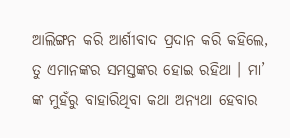ଆଲିଙ୍ଗନ କରି ଆର୍ଶୀବାଦ ପ୍ରଦାନ କରି କହିଲେ, ତୁ ଏମାନଙ୍କର ସମସ୍ତଙ୍କର ହୋଇ ରହିଥା । ମା’ ଙ୍କ ମୁହଁରୁ ବାହାରିଥିବା କଥା ଅନ୍ଯଥା ହେବାର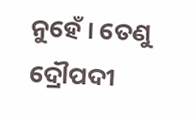ନୁହେଁ । ତେଣୁ ଦ୍ରୌପଦୀ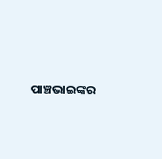ପାଞ୍ଚଭାଇଙ୍କର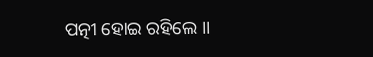ପତ୍ନୀ ହୋଇ ରହିଲେ ।।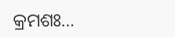କ୍ରମଶଃ…